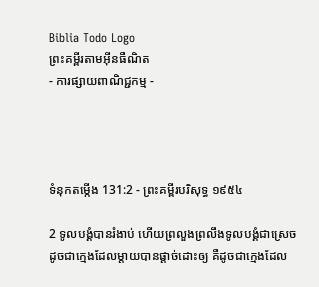Biblia Todo Logo
ព្រះគម្ពីរតាមអ៊ីនធឺណិត
- ការផ្សាយពាណិជ្ជកម្ម -




ទំនុកតម្កើង 131:2 - ព្រះគម្ពីរបរិសុទ្ធ ១៩៥៤

2 ទូលបង្គំបានរំងាប់ ហើយព្រលួងព្រលឹងទូលបង្គំជាស្រេច ដូចជាក្មេងដែលម្តាយបានផ្តាច់ដោះឲ្យ គឺដូចជាក្មេងដែល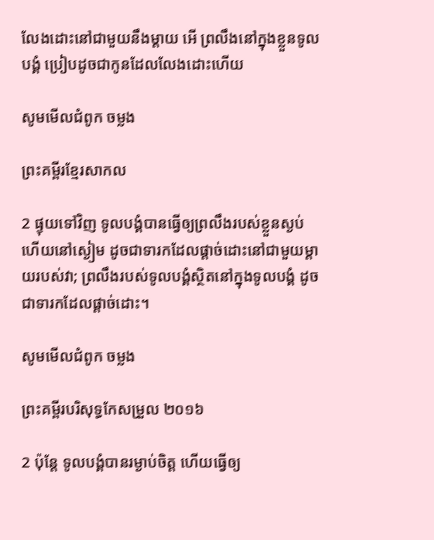លែងដោះនៅជាមួយនឹងម្តាយ អើ ព្រលឹងនៅក្នុងខ្លួនទូលបង្គំ ប្រៀបដូចជាកូនដែលលែងដោះហើយ

សូមមើលជំពូក ចម្លង

ព្រះគម្ពីរខ្មែរសាកល

2 ផ្ទុយទៅវិញ ទូលបង្គំបានធ្វើឲ្យព្រលឹងរបស់ខ្លួនស្ងប់ ហើយនៅស្ងៀម ដូចជាទារកដែលផ្ដាច់ដោះនៅជាមួយម្ដាយរបស់វា; ព្រលឹងរបស់ទូលបង្គំស្ថិតនៅក្នុងទូលបង្គំ ដូចជាទារកដែលផ្ដាច់ដោះ។

សូមមើលជំពូក ចម្លង

ព្រះគម្ពីរបរិសុទ្ធកែសម្រួល ២០១៦

2 ប៉ុន្ដែ ទូល‌បង្គំបានរម្ងាប់ចិត្ត ហើយធ្វើឲ្យ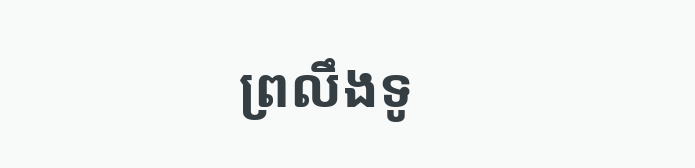ព្រលឹងទូ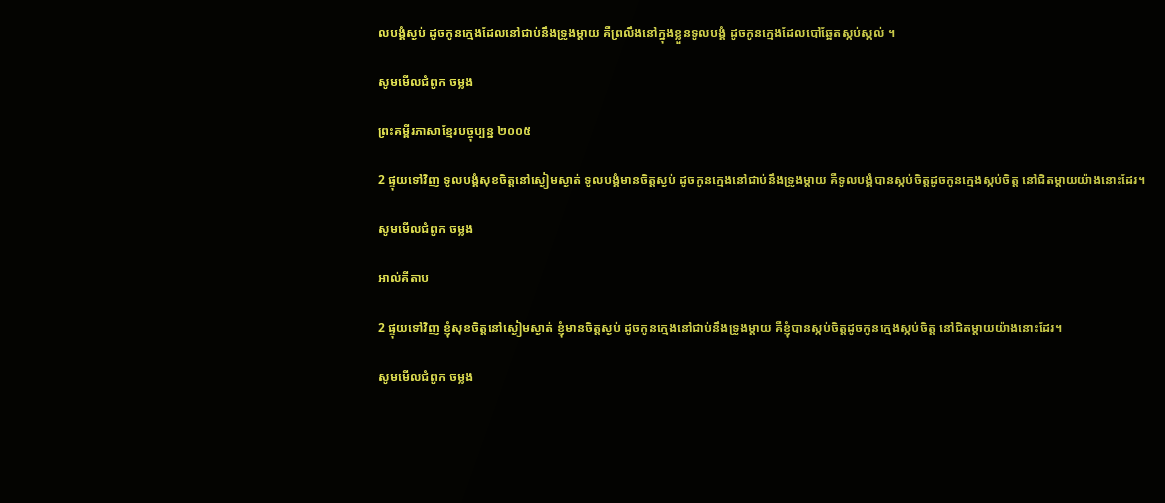ល‌បង្គំស្ងប់ ដូចកូនក្មេងដែលនៅជាប់នឹងទ្រូងម្តាយ គឺព្រលឹងនៅក្នុងខ្លួនទូល‌បង្គំ ដូចកូនក្មេងដែលបៅឆ្អែតស្កប់ស្កល់ ។

សូមមើលជំពូក ចម្លង

ព្រះគម្ពីរភាសាខ្មែរបច្ចុប្បន្ន ២០០៥

2 ផ្ទុយទៅវិញ ទូលបង្គំសុខចិត្តនៅស្ងៀមស្ងាត់ ទូលបង្គំមានចិត្តស្ងប់ ដូចកូនក្មេងនៅជាប់នឹងទ្រូងម្ដាយ គឺទូលបង្គំបានស្កប់ចិត្តដូចកូនក្មេងស្កប់ចិត្ត នៅជិតម្ដាយយ៉ាងនោះដែរ។

សូមមើលជំពូក ចម្លង

អាល់គីតាប

2 ផ្ទុយទៅវិញ ខ្ញុំសុខចិត្តនៅស្ងៀមស្ងាត់ ខ្ញុំមានចិត្តស្ងប់ ដូចកូនក្មេងនៅជាប់នឹងទ្រូងម្ដាយ គឺខ្ញុំបានស្កប់ចិត្តដូចកូនក្មេងស្កប់ចិត្ត នៅជិតម្ដាយយ៉ាងនោះដែរ។

សូមមើលជំពូក ចម្លង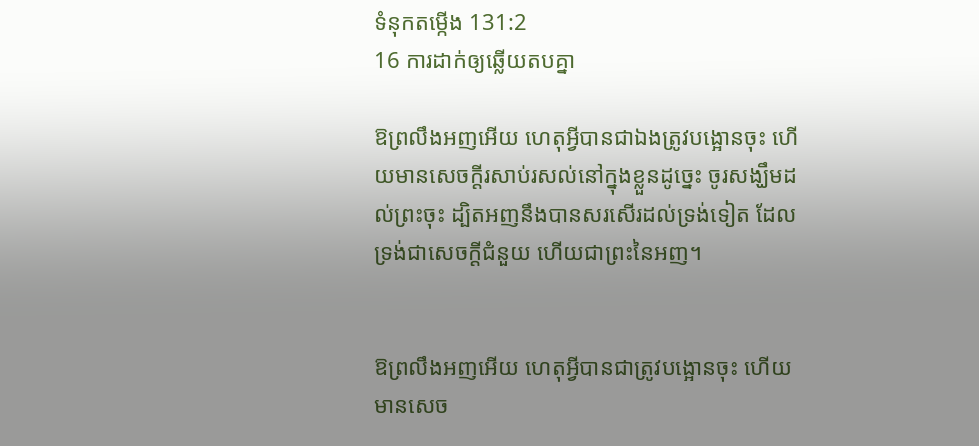ទំនុកតម្កើង 131:2
16 ការដាក់ឲ្យឆ្លើយតបគ្នា

ឱព្រលឹងអញអើយ ហេតុអ្វីបានជាឯងត្រូវបង្អោនចុះ ហើយមានសេចក្ដីរសាប់‌រសល់នៅក្នុងខ្លួនដូច្នេះ ចូរសង្ឃឹមដល់ព្រះចុះ ដ្បិតអញនឹងបានសរសើរដល់ទ្រង់ទៀត ដែលទ្រង់ជាសេចក្ដីជំនួយ ហើយជាព្រះនៃអញ។


ឱព្រលឹងអញអើយ ហេតុអ្វីបានជាត្រូវបង្អោនចុះ ហើយមានសេច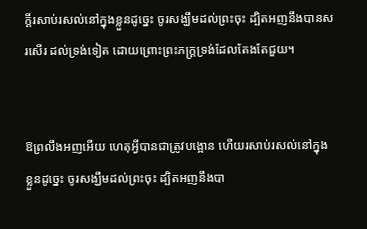ក្ដីរសាប់‌រសល់នៅក្នុងខ្លួនដូច្នេះ ចូរសង្ឃឹមដល់ព្រះចុះ ដ្បិតអញនឹងបានសរសើរ ដល់ទ្រង់ទៀត ដោយព្រោះព្រះ‌ភក្ត្រទ្រង់ដែលតែង‌តែជួយ។


ឱព្រលឹងអញអើយ ហេតុអ្វីបានជាត្រូវបង្អោន ហើយរសាប់‌រសល់នៅក្នុងខ្លួនដូច្នេះ ចូរសង្ឃឹមដល់ព្រះចុះ ដ្បិតអញនឹងបា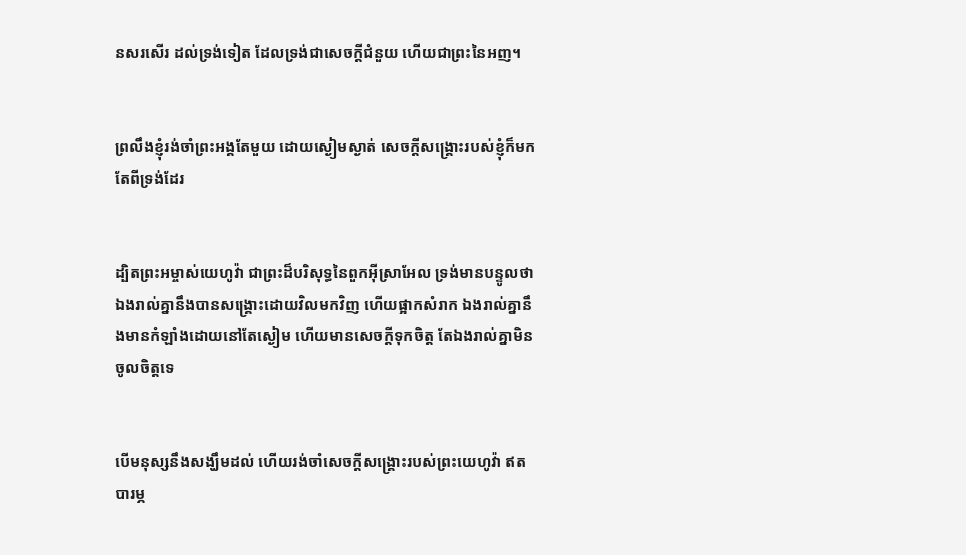នសរសើរ ដល់ទ្រង់ទៀត ដែលទ្រង់ជាសេចក្ដីជំនួយ ហើយជាព្រះនៃអញ។


ព្រលឹងខ្ញុំរង់‌ចាំព្រះ‌អង្គតែមួយ ដោយស្ងៀមស្ងាត់ សេចក្ដីសង្គ្រោះរបស់ខ្ញុំក៏មកតែពីទ្រង់ដែរ


ដ្បិតព្រះ‌អម្ចាស់យេហូវ៉ា ជាព្រះដ៏បរិសុទ្ធនៃពួកអ៊ីស្រាអែល ទ្រង់មានបន្ទូលថា ឯងរាល់គ្នានឹងបានសង្គ្រោះដោយវិលមកវិញ ហើយផ្អាកសំរាក ឯងរាល់គ្នានឹងមានកំឡាំងដោយនៅតែស្ងៀម ហើយមានសេចក្ដីទុកចិត្ត តែឯងរាល់គ្នាមិនចូលចិត្តទេ


បើមនុស្សនឹងសង្ឃឹមដល់ ហើយរង់‌ចាំសេចក្ដីសង្គ្រោះរបស់ព្រះ‌យេហូវ៉ា ឥតបារម្ភ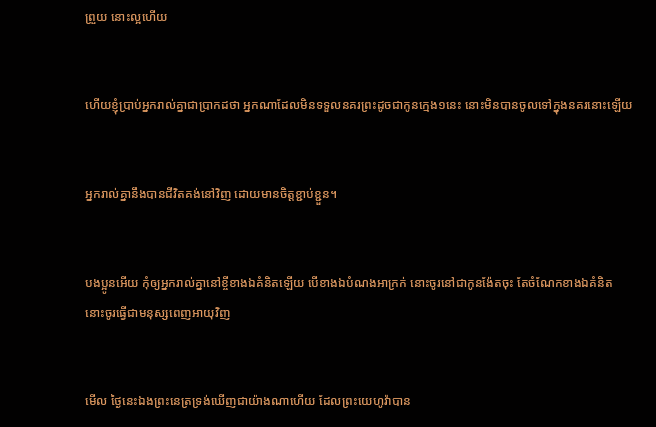ព្រួយ នោះល្អហើយ


ហើយខ្ញុំប្រាប់អ្នករាល់គ្នាជាប្រាកដថា អ្នកណាដែលមិនទទួលនគរព្រះដូចជាកូនក្មេង១នេះ នោះមិនបានចូលទៅក្នុងនគរនោះឡើយ


អ្នករាល់គ្នានឹងបានជីវិតគង់នៅវិញ ដោយមានចិត្តខ្ជាប់‌ខ្ជួន។


បងប្អូនអើយ កុំឲ្យអ្នករាល់គ្នានៅខ្ចីខាងឯគំនិតឡើយ បើខាងឯបំណងអាក្រក់ នោះចូរនៅជាកូន‌ង៉ែតចុះ តែចំណែកខាងឯគំនិត នោះចូរធ្វើជាមនុស្សពេញអាយុវិញ


មើល ថ្ងៃនេះឯងព្រះ‌នេត្រទ្រង់ឃើញជាយ៉ាងណាហើយ ដែលព្រះ‌យេហូវ៉ាបាន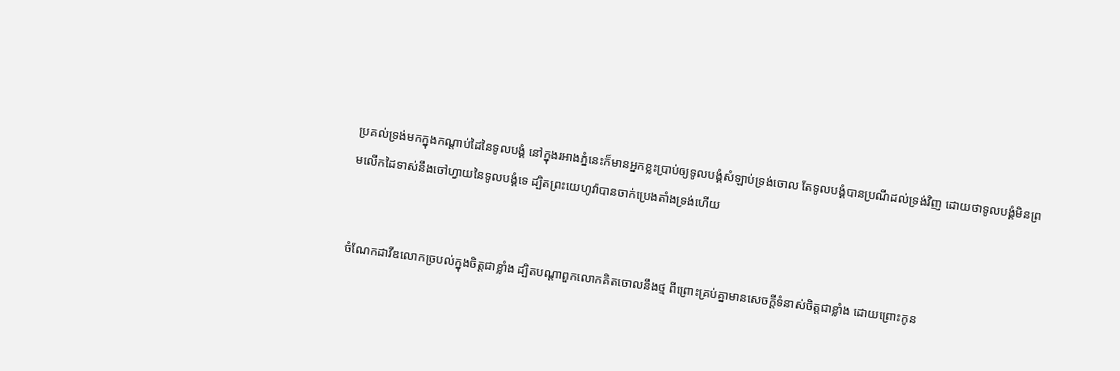ប្រគល់ទ្រង់មកក្នុងកណ្តាប់ដៃនៃទូលបង្គំ នៅក្នុងរអាងភ្នំនេះក៏មានអ្នកខ្លះប្រាប់ឲ្យទូលបង្គំសំឡាប់ទ្រង់ចោល តែទូលបង្គំបានប្រណីដល់ទ្រង់វិញ ដោយថាទូលបង្គំមិនព្រមលើកដៃទាស់នឹងចៅហ្វាយនៃទូលបង្គំទេ ដ្បិតព្រះ‌យេហូវ៉ាបានចាក់ប្រេងតាំងទ្រង់ហើយ


ចំណែកដាវីឌលោកច្របល់ក្នុងចិត្តជាខ្លាំង ដ្បិតបណ្តាពួកលោកគិតចោលនឹងថ្ម ពីព្រោះគ្រប់គ្នាមានសេចក្ដីទំនាស់ចិត្តជាខ្លាំង ដោយព្រោះកូន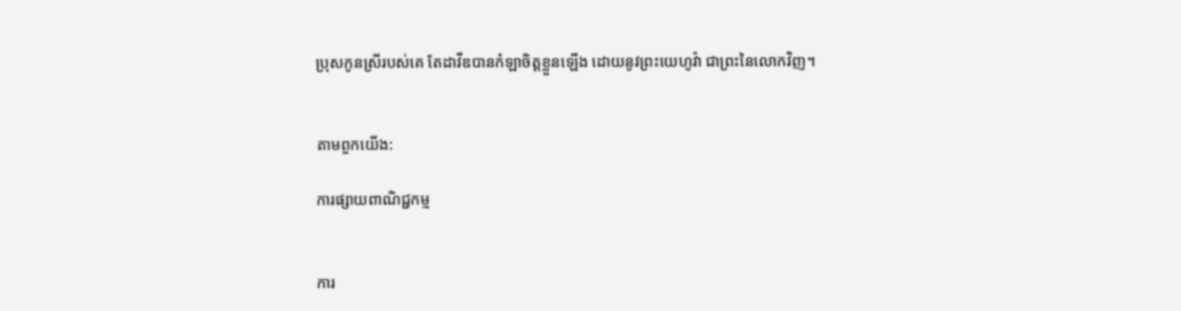ប្រុសកូនស្រីរបស់គេ តែដាវីឌបានកំឡាចិត្តខ្លួនឡើង ដោយនូវព្រះ‌យេហូវ៉ា ជាព្រះនៃលោកវិញ។


តាមពួកយើង:

ការផ្សាយពាណិជ្ជកម្ម


ការ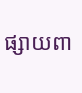ផ្សាយពា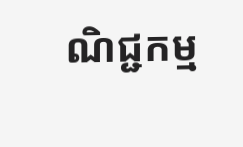ណិជ្ជកម្ម